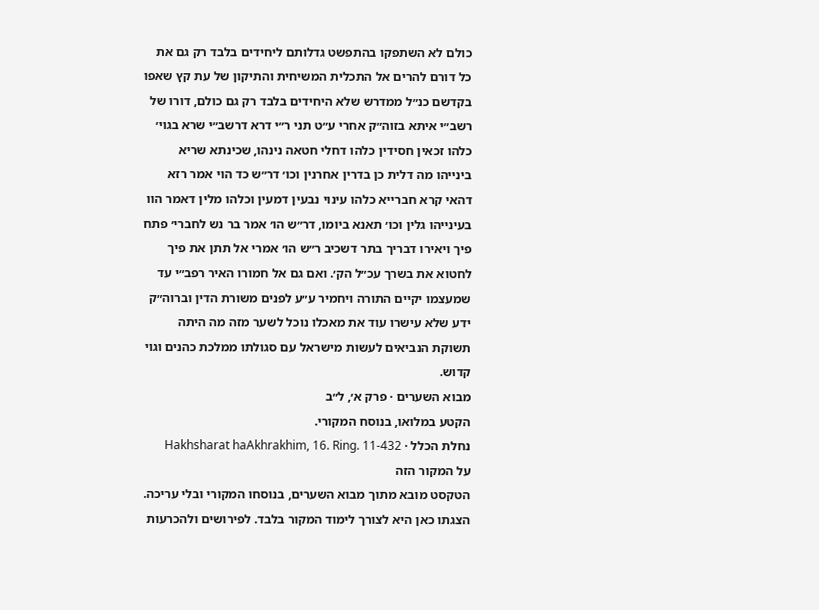כולם לא השתפקו בהתפשט גדלותם ליחידים בלבד רק גם את כל דורם להרים אל התכלית המשיחית והתיקון של עת קץ שאפו בקדשם כנ״ל ממדרש שלא היחידים בלבד רק גם כולם, דורו של רשב״י איתא בזוה״ק אחרי ע״ט תני ר״י דרא דרשב״י שרא בגוי׳ כלהו זכאין חסידין כלהו דחלי חטאה נינהו, שכינתא שריא בינייהו מה דלית כן בדרין אחרנין וכו׳ דר״ש כד הוי אמר רזא דהאי קרא חברייא כלהו עינוי נבעין דמעין וכלהו מלין דאמר הוו בעינייהו גלין וכו׳ תאנא ביומו, דר״ש הו׳ אמר בר נש לחברי׳ פתח פיך ויאירו דבריך בתר דשכיב ר״ש הו׳ אמרי אל תתן את פיך לחטוא את בשרך עכ״ל הק׳. ואם גם אל חמורו האיר רפב״י עד שמעצמו יקיים התורה ויחמיר ע״ע לפנים משורת הדין וברוה״ק ידע שלא עישרו עוד את מאכלו נוכל לשער מזה מה היתה תשוקת הנביאים לעשות מישראל עם סגולתו ממלכת כהנים וגוי קדוש.
מבוא השערים · פרק א׳, ל״ב
הקטע במלואו, בנוסח המקורי.
נחלת הכלל · Hakhsharat haAkhrakhim, 16. Ring. 11-432
על המקור הזה
הטקסט מובא מתוך מבוא השערים, בנוסחו המקורי ובלי עריכה. הצגתו כאן היא לצורך לימוד המקור בלבד. לפירושים ולהכרעות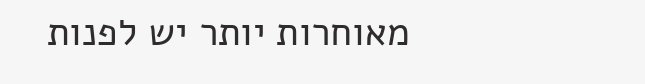מאוחרות יותר יש לפנות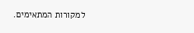למקורות המתאימים.